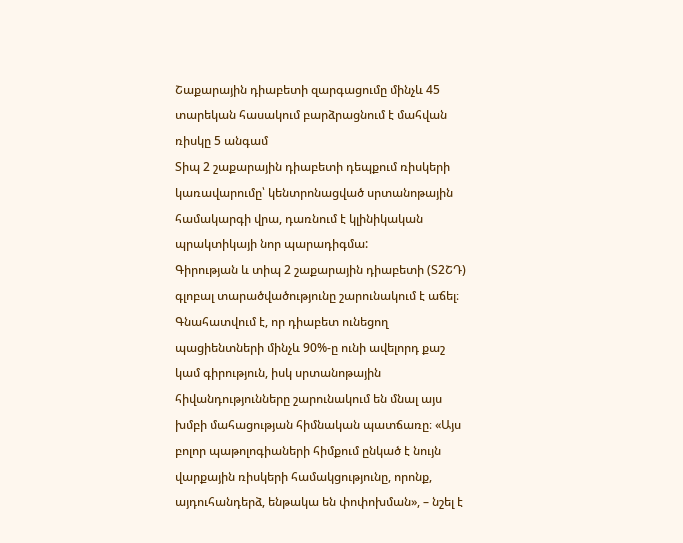Շաքարային դիաբետի զարգացումը մինչև 45 տարեկան հասակում բարձրացնում է մահվան ռիսկը 5 անգամ
Տիպ 2 շաքարային դիաբետի դեպքում ռիսկերի կառավարումը՝ կենտրոնացված սրտանոթային համակարգի վրա, դառնում է կլինիկական պրակտիկայի նոր պարադիգմա:
Գիրության և տիպ 2 շաքարային դիաբետի (Տ2ՇԴ) գլոբալ տարածվածությունը շարունակում է աճել։ Գնահատվում է, որ դիաբետ ունեցող պացիենտների մինչև 90%-ը ունի ավելորդ քաշ կամ գիրություն, իսկ սրտանոթային հիվանդությունները շարունակում են մնալ այս խմբի մահացության հիմնական պատճառը։ «Այս բոլոր պաթոլոգիաների հիմքում ընկած է նույն վարքային ռիսկերի համակցությունը, որոնք, այդուհանդերձ, ենթակա են փոփոխման», – նշել է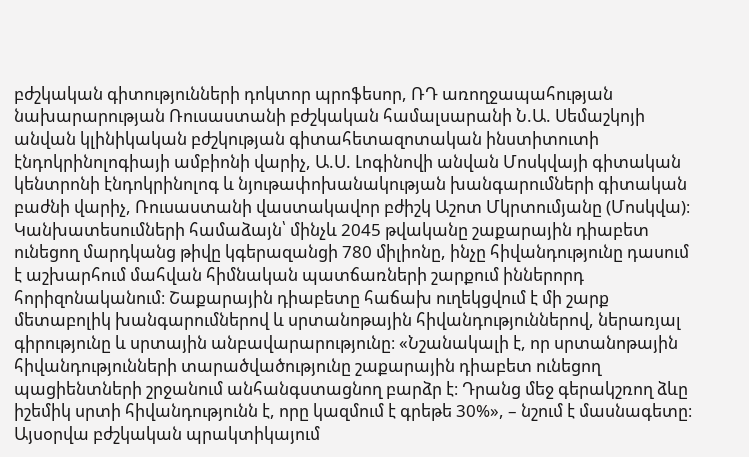բժշկական գիտությունների դոկտոր պրոֆեսոր, ՌԴ առողջապահության նախարարության Ռուսաստանի բժշկական համալսարանի Ն.Ա. Սեմաշկոյի անվան կլինիկական բժշկության գիտահետազոտական ինստիտուտի էնդոկրինոլոգիայի ամբիոնի վարիչ, Ա.Ս. Լոգինովի անվան Մոսկվայի գիտական կենտրոնի էնդոկրինոլոգ և նյութափոխանակության խանգարումների գիտական բաժնի վարիչ, Ռուսաստանի վաստակավոր բժիշկ Աշոտ Մկրտումյանը (Մոսկվա)։
Կանխատեսումների համաձայն՝ մինչև 2045 թվականը շաքարային դիաբետ ունեցող մարդկանց թիվը կգերազանցի 780 միլիոնը, ինչը հիվանդությունը դասում է աշխարհում մահվան հիմնական պատճառների շարքում իններորդ հորիզոնականում։ Շաքարային դիաբետը հաճախ ուղեկցվում է մի շարք մետաբոլիկ խանգարումներով և սրտանոթային հիվանդություններով, ներառյալ գիրությունը և սրտային անբավարարությունը։ «Նշանակալի է, որ սրտանոթային հիվանդությունների տարածվածությունը շաքարային դիաբետ ունեցող պացիենտների շրջանում անհանգստացնող բարձր է։ Դրանց մեջ գերակշռող ձևը իշեմիկ սրտի հիվանդությունն է, որը կազմում է գրեթե 30%», – նշում է մասնագետը։
Այսօրվա բժշկական պրակտիկայում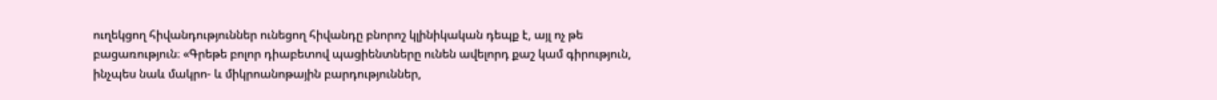ուղեկցող հիվանդություններ ունեցող հիվանդը բնորոշ կլինիկական դեպք է, այլ ոչ թե բացառություն։ «Գրեթե բոլոր դիաբետով պացիենտները ունեն ավելորդ քաշ կամ գիրություն, ինչպես նաև մակրո- և միկրոանոթային բարդություններ,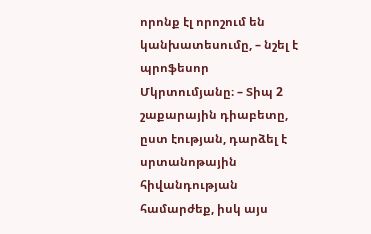որոնք էլ որոշում են կանխատեսումը, – նշել է պրոֆեսոր Մկրտումյանը։ – Տիպ 2 շաքարային դիաբետը, ըստ էության, դարձել է սրտանոթային հիվանդության համարժեք, իսկ այս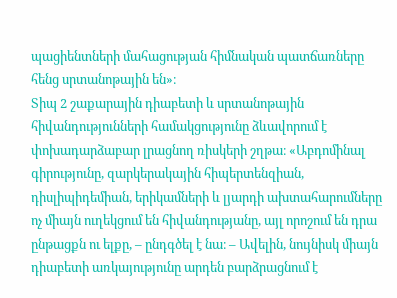պացիենտների մահացության հիմնական պատճառները հենց սրտանոթային են»։
Տիպ 2 շաքարային դիաբետի և սրտանոթային հիվանդությունների համակցությունը ձևավորում է փոխադարձաբար լրացնող ռիսկերի շղթա։ «Աբդոմինալ գիրությունը, զարկերակային հիպերտենզիան, դիսլիպիդեմիան, երիկամների և լյարդի ախտահարումները ոչ միայն ուղեկցում են հիվանդությանը, այլ որոշում են դրա ընթացքն ու ելքը, – ընդգծել է նա։ – Ավելին, նույնիսկ միայն դիաբետի առկայությունը արդեն բարձրացնում է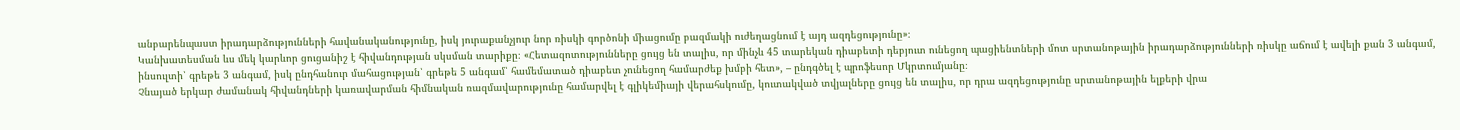անբարենպաստ իրադարձությունների հավանականությունը, իսկ յուրաքանչյուր նոր ռիսկի գործոնի միացումը բազմակի ուժեղացնում է այդ ազդեցությունը»։
Կանխատեսման ևս մեկ կարևոր ցուցանիշ է հիվանդության սկսման տարիքը։ «Հետազոտությունները ցույց են տալիս, որ մինչև 45 տարեկան դիաբետի դեբյուտ ունեցող պացիենտների մոտ սրտանոթային իրադարձությունների ռիսկը աճում է ավելի քան 3 անգամ, ինսուլտի՝ գրեթե 3 անգամ, իսկ ընդհանուր մահացության՝ գրեթե 5 անգամ՝ համեմատած դիաբետ չունեցող համարժեք խմբի հետ», – ընդգծել է պրոֆեսոր Մկրտումյանը։
Չնայած երկար ժամանակ հիվանդների կառավարման հիմնական ռազմավարությունը համարվել է գլիկեմիայի վերահսկումը, կուտակված տվյալները ցույց են տալիս, որ դրա ազդեցությունը սրտանոթային ելքերի վրա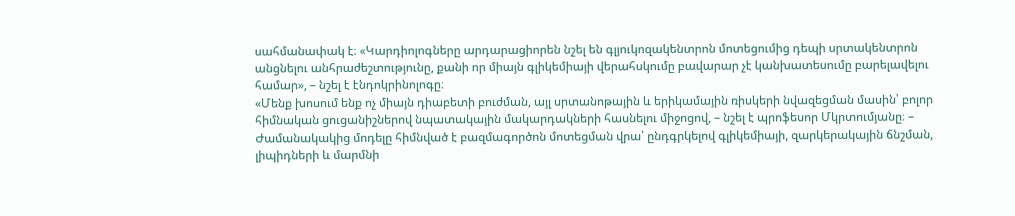սահմանափակ է։ «Կարդիոլոգները արդարացիորեն նշել են գլյուկոզակենտրոն մոտեցումից դեպի սրտակենտրոն անցնելու անհրաժեշտությունը, քանի որ միայն գլիկեմիայի վերահսկումը բավարար չէ կանխատեսումը բարելավելու համար», – նշել է էնդոկրինոլոգը։
«Մենք խոսում ենք ոչ միայն դիաբետի բուժման, այլ սրտանոթային և երիկամային ռիսկերի նվազեցման մասին՝ բոլոր հիմնական ցուցանիշներով նպատակային մակարդակների հասնելու միջոցով, – նշել է պրոֆեսոր Մկրտումյանը։ – Ժամանակակից մոդելը հիմնված է բազմագործոն մոտեցման վրա՝ ընդգրկելով գլիկեմիայի, զարկերակային ճնշման, լիպիդների և մարմնի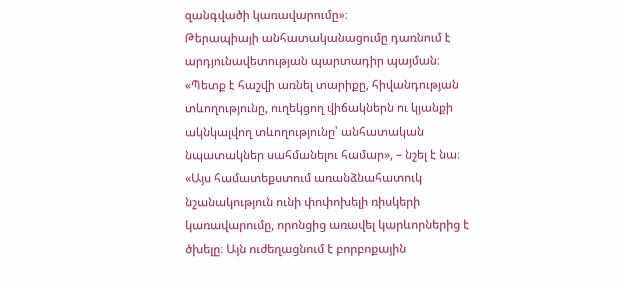զանգվածի կառավարումը»։
Թերապիայի անհատականացումը դառնում է արդյունավետության պարտադիր պայման։ «Պետք է հաշվի առնել տարիքը, հիվանդության տևողությունը, ուղեկցող վիճակներն ու կյանքի ակնկալվող տևողությունը՝ անհատական նպատակներ սահմանելու համար», – նշել է նա։ «Այս համատեքստում առանձնահատուկ նշանակություն ունի փոփոխելի ռիսկերի կառավարումը, որոնցից առավել կարևորներից է ծխելը։ Այն ուժեղացնում է բորբոքային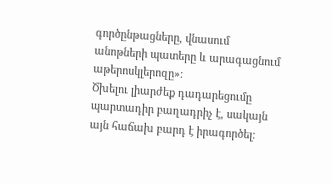գործընթացները, վնասում անոթների պատերը և արագացնում աթերոսկլերոզը»։
Ծխելու լիարժեք դադարեցումը պարտադիր բաղադրիչ է, սակայն այն հաճախ բարդ է իրագործել։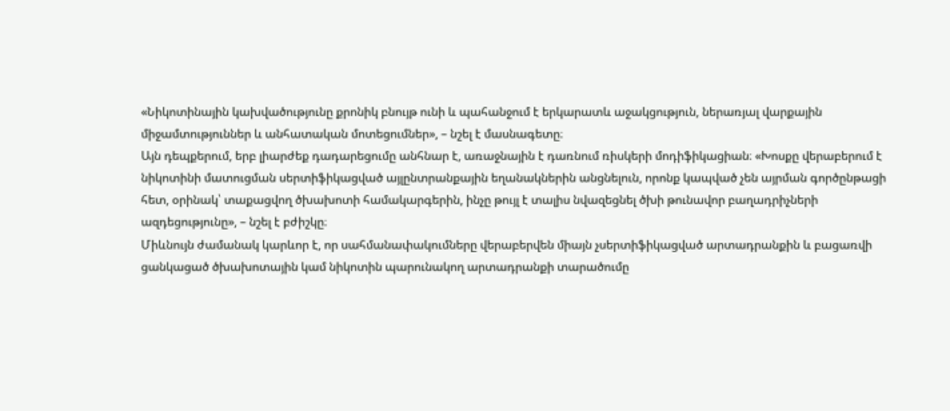«Նիկոտինային կախվածությունը քրոնիկ բնույթ ունի և պահանջում է երկարատև աջակցություն, ներառյալ վարքային միջամտություններ և անհատական մոտեցումներ», – նշել է մասնագետը։
Այն դեպքերում, երբ լիարժեք դադարեցումը անհնար է, առաջնային է դառնում ռիսկերի մոդիֆիկացիան։ «Խոսքը վերաբերում է նիկոտինի մատուցման սերտիֆիկացված այլընտրանքային եղանակներին անցնելուն, որոնք կապված չեն այրման գործընթացի հետ, օրինակ՝ տաքացվող ծխախոտի համակարգերին, ինչը թույլ է տալիս նվազեցնել ծխի թունավոր բաղադրիչների ազդեցությունը», – նշել է բժիշկը։
Միևնույն ժամանակ կարևոր է, որ սահմանափակումները վերաբերվեն միայն չսերտիֆիկացված արտադրանքին և բացառվի ցանկացած ծխախոտային կամ նիկոտին պարունակող արտադրանքի տարածումը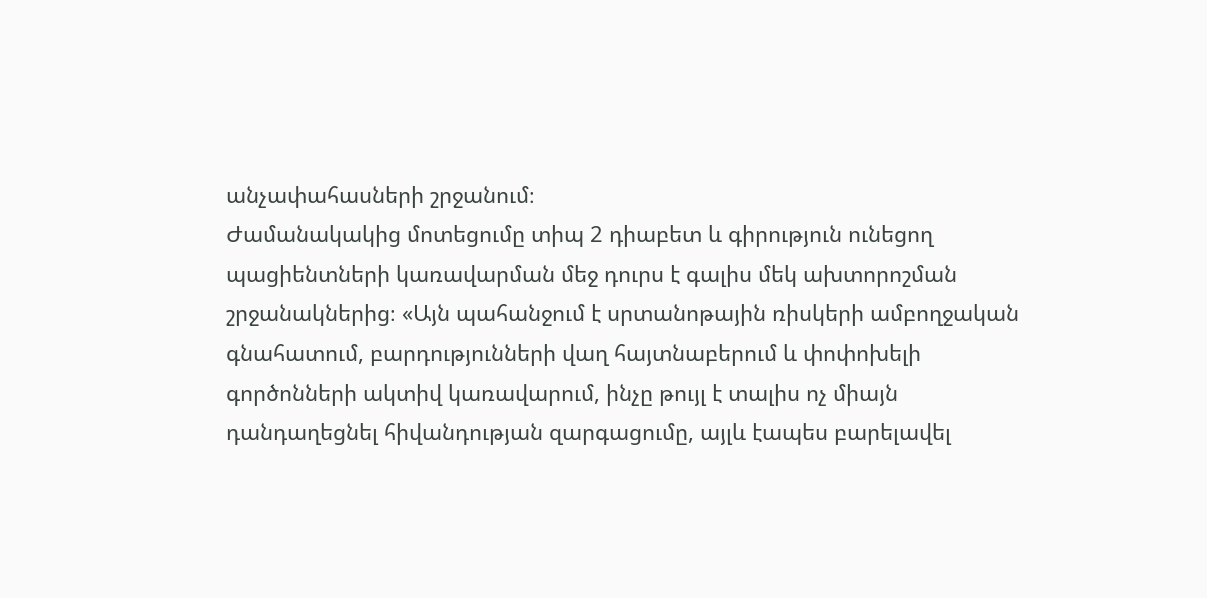անչափահասների շրջանում։
Ժամանակակից մոտեցումը տիպ 2 դիաբետ և գիրություն ունեցող պացիենտների կառավարման մեջ դուրս է գալիս մեկ ախտորոշման շրջանակներից։ «Այն պահանջում է սրտանոթային ռիսկերի ամբողջական գնահատում, բարդությունների վաղ հայտնաբերում և փոփոխելի գործոնների ակտիվ կառավարում, ինչը թույլ է տալիս ոչ միայն դանդաղեցնել հիվանդության զարգացումը, այլև էապես բարելավել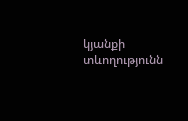կյանքի տևողությունն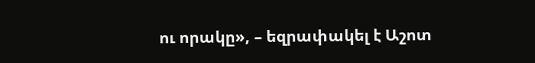ու որակը», – եզրափակել է Աշոտ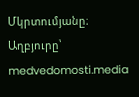Մկրտումյանը։
Աղբյուրը՝ medvedomosti.media